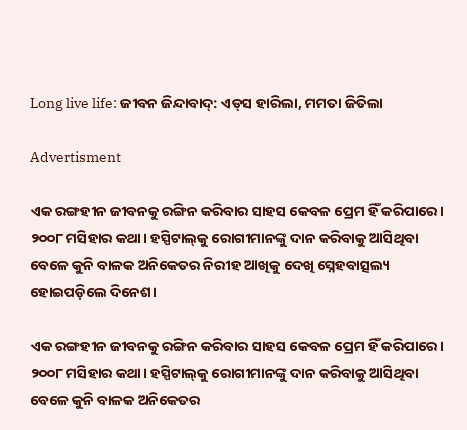Long live life: ଜୀବନ ଜିନ୍ଦାବାଦ୍‌: ଏଡ୍‌ସ ହାରିଲା, ମମତା ଜିତିଲା

Advertisment

ଏକ ରଙ୍ଗହୀନ ଜୀବନକୁ ରଙ୍ଗିନ କରିବାର ସାହସ କେବଳ ପ୍ରେମ ହିଁ କରିପାରେ। ୨୦୦୮ ମସିହାର କଥା। ହସ୍ପିଟାଲ୍‌କୁ ରୋଗୀମାନଙ୍କୁ ଦାନ କରିବାକୁ ଆସିଥିବା ବେଳେ କୁନି ବାଳକ ଅନିକେତର ନିରୀହ ଆଖିକୁ ଦେଖି ସ୍ନେହବାତ୍ସଲ୍ୟ ହୋଇପଡ଼ିଲେ ଦିନେଶ।

ଏକ ରଙ୍ଗହୀନ ଜୀବନକୁ ରଙ୍ଗିନ କରିବାର ସାହସ କେବଳ ପ୍ରେମ ହିଁ କରିପାରେ। ୨୦୦୮ ମସିହାର କଥା। ହସ୍ପିଟାଲ୍‌କୁ ରୋଗୀମାନଙ୍କୁ ଦାନ କରିବାକୁ ଆସିଥିବା ବେଳେ କୁନି ବାଳକ ଅନିକେତର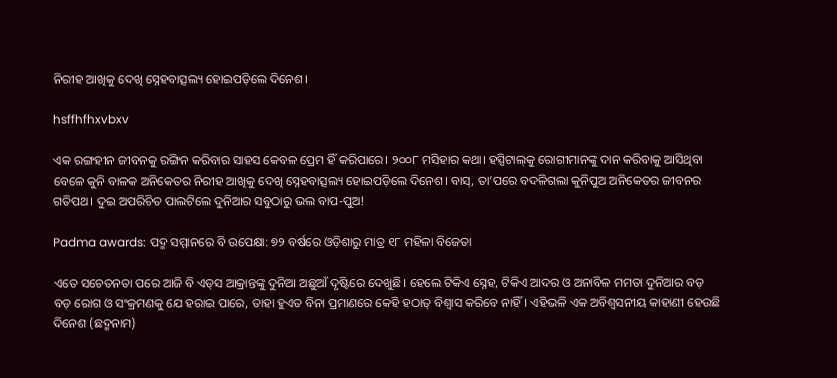ନିରୀହ ଆଖିକୁ ଦେଖି ସ୍ନେହବାତ୍ସଲ୍ୟ ହୋଇପଡ଼ିଲେ ଦିନେଶ।

hsffhfhxvbxv

ଏକ ରଙ୍ଗହୀନ ଜୀବନକୁ ରଙ୍ଗିନ କରିବାର ସାହସ କେବଳ ପ୍ରେମ ହିଁ କରିପାରେ। ୨୦୦୮ ମସିହାର କଥା। ହସ୍ପିଟାଲ୍‌କୁ ରୋଗୀମାନଙ୍କୁ ଦାନ କରିବାକୁ ଆସିଥିବା ବେଳେ କୁନି ବାଳକ ଅନିକେତର ନିରୀହ ଆଖିକୁ ଦେଖି ସ୍ନେହବାତ୍ସଲ୍ୟ ହୋଇପଡ଼ିଲେ ଦିନେଶ। ବାସ୍‌, ତା’ପରେ ବଦଳିଗଲା କୁନିପୁଅ ଅନିକେତର ଜୀବନର ଗତିପଥ। ଦୁଇ ଅପରିଚିତ ପାଲଟିଲେ ଦୁନିଆର ସବୁଠାରୁ ଭଲ ବାପ-ପୁଅ!

Padma awards: ପଦ୍ମ ସମ୍ମାନରେ ବି ଉପେକ୍ଷା: ୭୨ ବର୍ଷରେ ଓଡ଼ିଶାରୁ ମାତ୍ର ୧୮ ମହିଳା ବିଜେତା

ଏତେ ସଚେତନତା ପରେ ଆଜି ବି ଏଡ୍‌ସ ଆକ୍ରାନ୍ତଙ୍କୁ ଦୁନିଆ ଅଛୁଆଁ ଦୃଷ୍ଟିରେ ଦେଖୁଛି। ହେଲେ ଟିକିଏ ସ୍ନେହ, ଟିକିଏ ଆଦର ଓ ଅନାବିଳ ମମତା ଦୁନିଆର ବଡ଼ ବଡ଼ ରୋଗ ଓ ସଂକ୍ରମଣକୁ ଯେ ହରାଇ ପାରେ, ତାହା ହୁଏତ ବିନା ପ୍ରମାଣରେ କେହି ହଠାତ୍‌ ବିଶ୍ବାସ କରିବେ ନାହିଁ। ଏହିଭଳି ଏକ ଅବିଶ୍ବସନୀୟ କାହାଣୀ ହେଉଛି ଦିନେଶ (ଛଦ୍ମନାମ)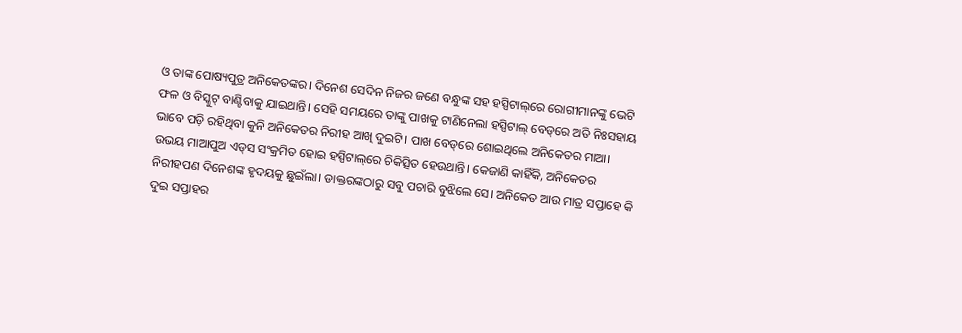ଓ ତାଙ୍କ ପୋଷ୍ୟପୁତ୍ର ଅନିକେତଙ୍କର। ଦିନେଶ ‌ସେଦିନ ନିଜର ଜଣେ ବନ୍ଧୁଙ୍କ ସହ ହସ୍ପିଟାଲ୍‌ରେ ରୋଗୀମାନଙ୍କୁ ଭେଟି ଫଳ ଓ ବିସ୍କୁଟ୍‌ ବାଣ୍ଟିବାକୁ ଯାଇଥାନ୍ତି। ସେହି ସମୟରେ ତାଙ୍କୁ ପାଖକୁ ଟାଣିନେଲା ହସ୍ପିଟ‌ାଲ୍‌ ବେଡ୍‌ରେ ଅତି ନିଃସହାୟ ଭାବେ ପଡ଼ି ରହିଥିବା କୁନି ଅନିକେତର ନିରୀହ ଆଖି ଦୁଇଟି। ପାଖ ବେଡ୍‌ରେ ଶୋଇଥିଲେ ଅନିକେତର ମାଆ। ଉଭୟ ମାଆପୁଅ ଏଡ୍‌ସ ସଂକ୍ରମିତ ହୋଇ ହସ୍ପିଟାଲ୍‌ରେ ଚିକିତ୍ସିତ ହେଉଥାନ୍ତି। କେଜାଣି କାହିଁକି, ଅନିକେତର ନିରୀହପଣ ଦିନେଶଙ୍କ ହୃଦୟକୁ ଛୁଇଁଲା। ଡାକ୍ତରଙ୍କଠାରୁ ସବୁ ପଚାରି ବୁଝିଲେ ସେ। ଅନିକେତ ଆଉ ମାତ୍ର ସପ୍ତାହେ କି ଦୁଇ ସପ୍ତାହର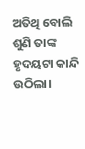ଅତିଥି ବୋଲି ଶୁଣି ତାଙ୍କ ହୃଦୟଟା କାନ୍ଦି ଉଠିଲା।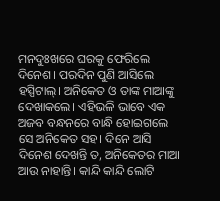ମନଦୁଃଖରେ ଘରକୁ ଫେରିଲେ ଦିନେଶ। ପରଦିନ ପୁଣି ଆସିଲେ ହସ୍ପିଟାଲ୍‌। ଅନିକେତ ଓ ତାଙ୍କ ମାଆଙ୍କୁ ଦେଖାକଲେ। ଏହିଭଳି ଭାବେ ଏକ ଅଜବ ବନ୍ଧନରେ ବାନ୍ଧି ହୋଇଗଲେ ସେ ଅନିକେତ ସହ। ଦିନେ ଆସି ଦିନେଶ ଦେଖନ୍ତି ତ, ଅନିକେତର ମାଆ ଆଉ ନାହାନ୍ତି। କାନ୍ଦି କାନ୍ଦି ଲୋଟି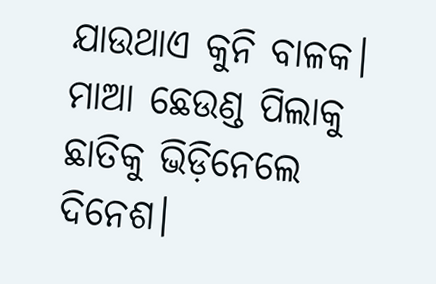ଯାଉଥାଏ କୁନି ବାଳକ। ମାଆ ଛେଉଣ୍ଡ ପିଲାକୁ ଛାତିକୁ ଭିଡ଼ିନେଲେ ଦିନେଶ।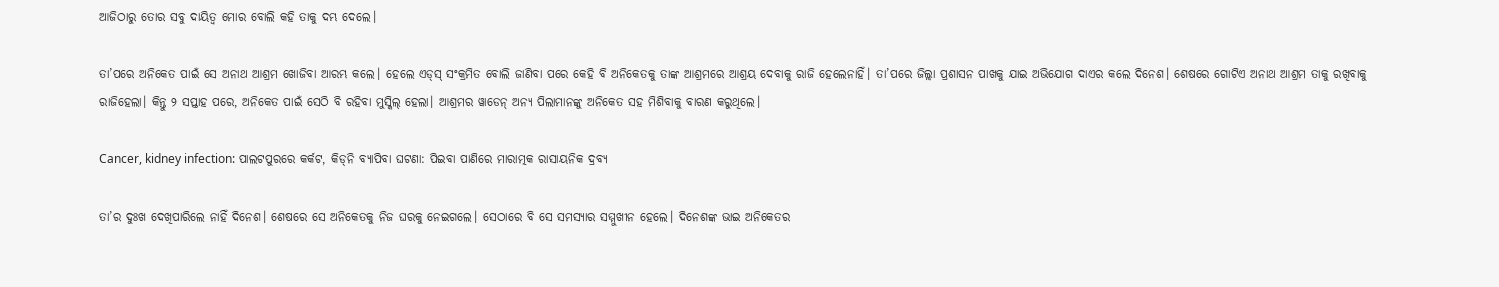ଆଜିଠାରୁ ତୋର ସବୁ ଦ‌ାୟିତ୍ବ ମୋର ବୋଲି କହି ତାକୁ ଦମ୍ଭ ଦେଲେ।

ତା’ପରେ ଅନିକେତ ପାଇଁ ସେ ଅନାଥ ଆଶ୍ରମ ଖୋଜିବା ଆରମ୍ଭ କଲେ। ହେଲେ ଏଡ୍‌ସ୍‌ ସଂକ୍ରମିତ ବୋଲି ଜାଣିବା ପରେ କେହି ବି ଅନିକେତକୁ ତାଙ୍କ ଆଶ୍ରମରେ ଆଶ୍ରୟ ଦେବାକୁ ରାଜି ହେଲେନାହିଁ। ତା’ପରେ ଜିଲ୍ଲା ପ୍ରଶାସନ ପାଖକୁ ଯାଇ ଅଭିଯୋଗ ଦାଏର କଲେ ଦିନେଶ। ଶେଷରେ ଗୋଟିଏ ଅନାଥ ଆଶ୍ରମ ତାକୁ ରଖିବାକୁ ରାଜିହେଲା। କିନ୍ତୁ ୨ ସପ୍ତାହ ପରେ, ଅନିକେତ ପାଇଁ ସେଠି ବି ରହିବା ମୁସ୍କିଲ୍‌ ହେଲା। ଆଶ୍ରମର ୱାଡେନ୍‌ ଅନ୍ୟ ପିଲାମାନଙ୍କୁ ଅନିକେତ ସହ ମିଶିବାକୁ ବାରଣ କରୁଥିଲେ।

Cancer, kidney infection: ପାଲଟପୁରରେ କର୍କଟ, କିଡ୍‌ନି ବ୍ୟାପିବା ଘଟଣା: ପିଇବା ପାଣିରେ ମାରାତ୍ମକ ରାସାୟନିକ ଦ୍ରବ୍ୟ

ତା’ର ଦୁଃଖ ଦେଖିପାରିଲେ ନାହିଁ ଦିନେଶ। ଶେଷରେ ସେ ଅନିକେତକୁ ନିଜ ଘରକୁ ନେଇଗଲେ। ସେଠାରେ ବି ସେ ସମସ୍ୟାର ସମ୍ମୁଖୀନ ହେଲେ। ଦିନେଶଙ୍କ ଭାଇ ଅନିକେତର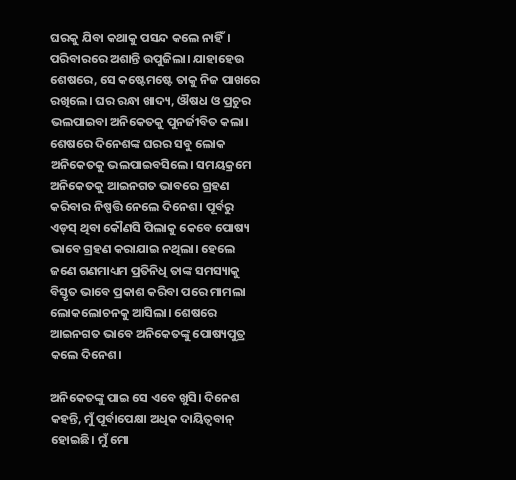ଘରକୁ ଯିବା କଥାକୁ ପସନ୍ଦ କଲେ ନାହିଁ। ପରିବାରରେ ଅଶାନ୍ତି ଉପୁଜିଲା। ଯାହାହେଉ ଶେଷରେ, ସେ କ‌ଷ୍ଟେମଷ୍ଟେ ତାକୁ ନିଜ ପାଖରେ ରଖିଲେ। ଘର ରନ୍ଧା ଖାଦ୍ୟ, ଔଷଧ ଓ ପ୍ରଚୁର ଭଲପାଇବା ଅନିକେତକୁ ପୁନର୍ଜୀବିତ କଲା। ଶେଷରେ ଦିନେଶଙ୍କ ଘରର ସବୁ ଲୋକ ଅନିକେତକୁ ଭଲପାଇବସିଲେ। ସମୟକ୍ରମେ ଅନିକେତକୁ ଆଇନଗତ ଭାବରେ ଗ୍ରହଣ କରିବାର ନିଷ୍ପତ୍ତି ନେଲେ ଦିନେଶ। ପୂର୍ବରୁ ଏଡ୍‌ସ୍‌ ଥିବା କୌଣସି ପିଲାକୁ କେବେ ପୋଷ୍ୟ ଭାବେ ଗ୍ରହଣ କରାଯାଇ ନଥିଲା। ହେଲେ ଜଣେ ଗଣମାଧ୍ୟମ ପ୍ରତିନିଧି ତାଙ୍କ ସମସ୍ୟାକୁ ବିସ୍ତୃତ ଭା‌ବେ ପ୍ରକାଶ କରିବା ପରେ ମାମଲା ଲୋକଲୋଚନକୁ ଆସିଲା। ଶେ‌ଷରେ ଆଇନଗତ ଭାବେ ଅନିକେତଙ୍କୁ ପୋଷ୍ୟପୁତ୍ର କଲେ ଦିନେଶ।

ଅନିକେତଙ୍କୁ ପାଇ ସେ ଏବେ ଖୁସି। ଦିନେଶ କହନ୍ତି, ମୁଁ ପୂର୍ବାପେକ୍ଷା ଅଧିକ ଦାୟିତ୍ବବାନ୍‌ ହୋଇଛି। ମୁଁ ମୋ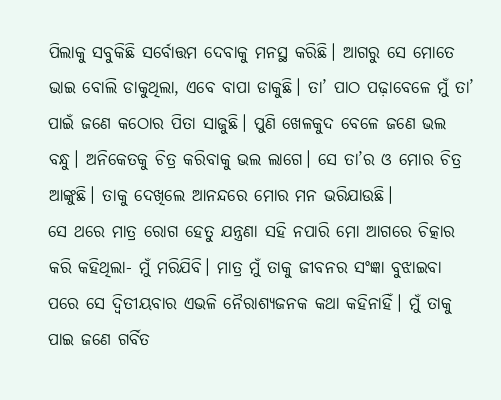ପିଲାକୁ ସବୁକିଛି ସର୍ବୋତ୍ତମ ଦେବାକୁ ମନସ୍ଥ କରିଛି। ଆ‌ଗରୁ ସେ ମୋତେ ଭାଇ ବୋଲି ଡାକୁଥିଲା, ଏବେ ବାପା ଡାକୁଛି। ତା’ ପାଠ ପଢ଼ାବେଳେ ମୁଁ ତା’ ପାଇଁ ଜଣେ କଠୋର ପିତା ସାଜୁଛି। ପୁଣି ଖେଳକୁଦ ବେଳେ ଜଣେ ଭଲ ବନ୍ଧୁ। ଅନିକେତକୁ ଚିତ୍ର କରିବାକୁ ଭଲ ଲାଗେ। ସେ ତା’ର ଓ ମୋର ଚିତ୍ର ଆଙ୍କୁଛି। ତାକୁ ଦେଖିଲେ ଆନନ୍ଦରେ ମୋର ମନ ଭରିଯାଉଛି।
ସେ ଥରେ ମାତ୍ର ରୋଗ ‌ହେତୁ ଯନ୍ତ୍ରଣା ସହି ନପାରି ମୋ ଆଗରେ ଚିତ୍କାର କରି କହିଥିଲା- ମୁଁ ମରିଯିବି। ମାତ୍ର ମୁଁ ତାକୁ ଜୀବନର ସଂଜ୍ଞା ବୁଝାଇବା ପରେ ସେ ଦ୍ବିତୀୟବାର ଏଭଳି ନୈରାଶ୍ୟଜନକ କଥା କହିନାହିଁ। ମୁଁ ତାକୁ ପାଇ ଜଣେ ଗର୍ବିତ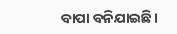ବାପା ବନିଯାଇଛି।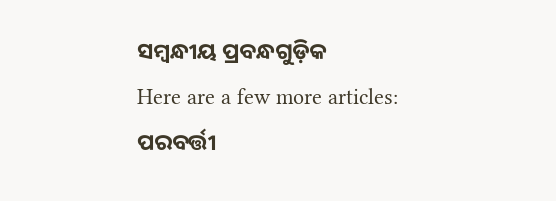ସମ୍ବନ୍ଧୀୟ ପ୍ରବନ୍ଧଗୁଡ଼ିକ
Here are a few more articles:
ପରବର୍ତ୍ତୀ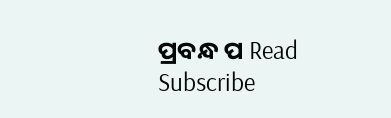ପ୍ରବନ୍ଧ ପ Read
Subscribe